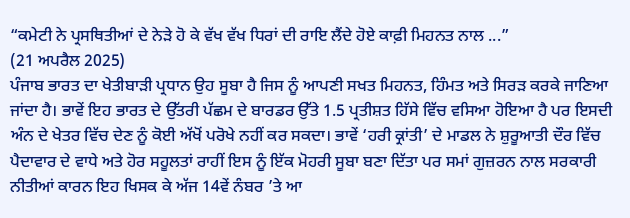“ਕਮੇਟੀ ਨੇ ਪ੍ਰਸਥਿਤੀਆਂ ਦੇ ਨੇੜੇ ਹੋ ਕੇ ਵੱਖ ਵੱਖ ਧਿਰਾਂ ਦੀ ਰਾਇ ਲੈਂਦੇ ਹੋਏ ਕਾਫ਼ੀ ਮਿਹਨਤ ਨਾਲ ...”
(21 ਅਪਰੈਲ 2025)
ਪੰਜਾਬ ਭਾਰਤ ਦਾ ਖੇਤੀਬਾੜੀ ਪ੍ਰਧਾਨ ਉਹ ਸੂਬਾ ਹੈ ਜਿਸ ਨੂੰ ਆਪਣੀ ਸਖਤ ਮਿਹਨਤ, ਹਿੰਮਤ ਅਤੇ ਸਿਰੜ ਕਰਕੇ ਜਾਣਿਆ ਜਾਂਦਾ ਹੈ। ਭਾਵੇਂ ਇਹ ਭਾਰਤ ਦੇ ਉੱਤਰੀ ਪੱਛਮ ਦੇ ਬਾਰਡਰ ਉੱਤੇ 1.5 ਪ੍ਰਤੀਸ਼ਤ ਹਿੱਸੇ ਵਿੱਚ ਵਸਿਆ ਹੋਇਆ ਹੈ ਪਰ ਇਸਦੀ ਅੰਨ ਦੇ ਖੇਤਰ ਵਿੱਚ ਦੇਣ ਨੂੰ ਕੋਈ ਅੱਖੋਂ ਪਰੋਖੇ ਨਹੀਂ ਕਰ ਸਕਦਾ। ਭਾਵੇਂ ‘ਹਰੀ ਕ੍ਰਾਂਤੀ’ ਦੇ ਮਾਡਲ ਨੇ ਸ਼ੁਰੂਆਤੀ ਦੌਰ ਵਿੱਚ ਪੈਦਾਵਾਰ ਦੇ ਵਾਧੇ ਅਤੇ ਹੋਰ ਸਹੂਲਤਾਂ ਰਾਹੀਂ ਇਸ ਨੂੰ ਇੱਕ ਮੋਹਰੀ ਸੂਬਾ ਬਣਾ ਦਿੱਤਾ ਪਰ ਸਮਾਂ ਗੁਜ਼ਰਨ ਨਾਲ ਸਰਕਾਰੀ ਨੀਤੀਆਂ ਕਾਰਨ ਇਹ ਖਿਸਕ ਕੇ ਅੱਜ 14ਵੇਂ ਨੰਬਰ ’ਤੇ ਆ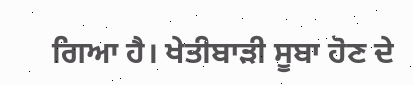ਗਿਆ ਹੈ। ਖੇਤੀਬਾੜੀ ਸੂਬਾ ਹੋਣ ਦੇ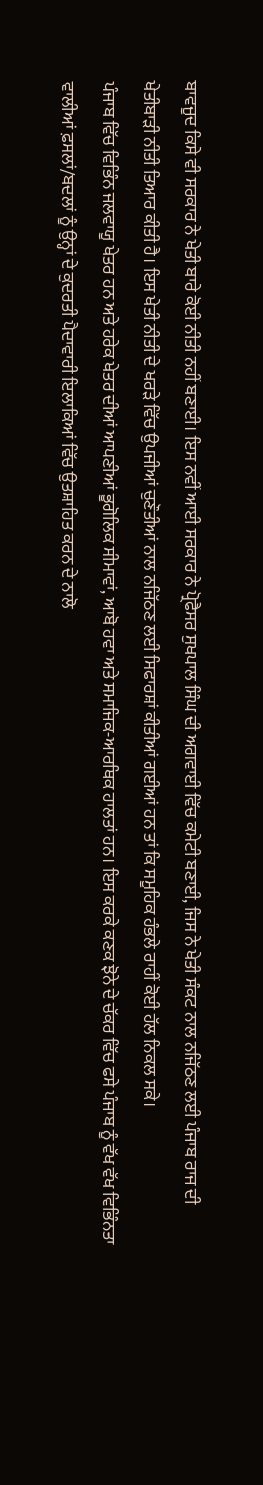ਬਾਵਜੂਦ ਕਿਸੇ ਵੀ ਸਰਕਾਰ ਨੇ ਖੇਤੀ ਬਾਰੇ ਕੋਈ ਨੀਤੀ ਨਹੀਂ ਬਣਾਈ। ਇਸ ਨਵੀਂ ਆਈ ਸਰਕਾਰ ਨੇ ਪ੍ਰੋਫੈਸਰ ਸੁਖਪਾਲ ਸਿੰਘ ਦੀ ਅਗਵਾਈ ਵਿੱਚ ਕਮੇਟੀ ਬਣਾਈ, ਜਿਸ ਨੇ ਖੇਤੀ ਸੰਕਟ ਨਾਲ ਨਜਿੱਠਣ ਲਈ ਪੰਜਾਬ ਰਾਜ ਦੀ ਖੇਤੀਬਾੜੀ ਨੀਤੀ ਤਿਆਰ ਕੀਤੀ ਹੈ। ਇਸ ਖੇਤੀ ਨੀਤੀ ਦੇ ਖਰੜੇ ਵਿੱਚ ਉਪਜੀਆਂ ਚੁਣੌਤੀਆਂ ਨਾਲ ਨਜਿੱਠਣ ਲਈ ਸਿਫਾਰਸ਼ਾਂ ਕੀਤੀਆਂ ਗਈਆਂ ਹਨ ਤਾਂ ਕਿ ਸਮੂਹਿਕ ਹੰਭਲੇ ਰਾਹੀਂ ਕੋਈ ਹੱਲ ਨਿਕਲ ਸਕੇ।
ਪੰਜਾਬ ਵਿੱਚ ਵਿਭਿੰਨ ਜਲਵਾਯੂ ਖੇਤਰ ਹਨ ਅਤੇ ਹਰੇਕ ਖੇਤਰ ਦੀਆਂ ਆਪਣੀਆਂ ਭੂਗੋਲਿਕ ਸੀਮਾਵਾਂ, ਆਬੋ ਹਵਾ ਅਤੇ ਸਮਾਜਿਕ-ਆਰਥਿਕ ਹਾਲਤਾਂ ਹਨ। ਇਸ ਕਰਕੇ ਕਣਕ ਝੋਨੇ ਦੇ ਚੱਕਰ ਵਿੱਚ ਫਸੇ ਪੰਜਾਬ ਨੂੰ ਵੱਖ ਵੱਖ ਵਿਭਿੰਨਤਾ ਵਾਲੀਆਂ ਫ਼ਸਲਾਂ/ਬਦਲਾਂ ਨੂੰ ਉਨ੍ਹਾਂ ਦੇ ਕੁਦਰਤੀ ਪੈਦਾਵਾਰੀ ਇਲਾਕਿਆਂ ਵਿੱਚ ਉਤਸ਼ਾਹਿਤ ਕਰਨ ਦੇ ਨਾਲੋ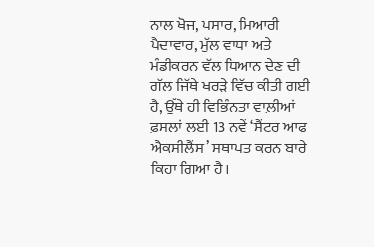ਨਾਲ ਖੋਜ, ਪਸਾਰ, ਮਿਆਰੀ ਪੈਦਾਵਾਰ, ਮੁੱਲ ਵਾਧਾ ਅਤੇ ਮੰਡੀਕਰਨ ਵੱਲ ਧਿਆਨ ਦੇਣ ਦੀ ਗੱਲ ਜਿੱਥੇ ਖਰੜੇ ਵਿੱਚ ਕੀਤੀ ਗਈ ਹੈ, ਉੱਥੇ ਹੀ ਵਿਭਿੰਨਤਾ ਵਾਲ਼ੀਆਂ ਫ਼ਸਲਾਂ ਲਈ 13 ਨਵੇਂ ‘ਸੈਂਟਰ ਆਫ ਐਕਸੀਲੈਂਸ’ ਸਥਾਪਤ ਕਰਨ ਬਾਰੇ ਕਿਹਾ ਗਿਆ ਹੈ।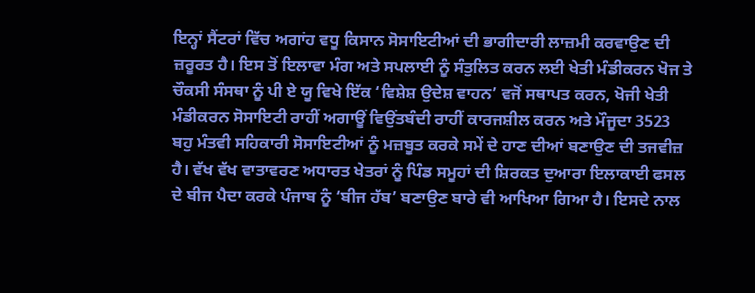ਇਨ੍ਹਾਂ ਸੈਂਟਰਾਂ ਵਿੱਚ ਅਗਾਂਹ ਵਧੂ ਕਿਸਾਨ ਸੋਸਾਇਟੀਆਂ ਦੀ ਭਾਗੀਦਾਰੀ ਲਾਜ਼ਮੀ ਕਰਵਾਉਣ ਦੀ ਜ਼ਰੂਰਤ ਹੈ। ਇਸ ਤੋਂ ਇਲਾਵਾ ਮੰਗ ਅਤੇ ਸਪਲਾਈ ਨੂੰ ਸੰਤੁਲਿਤ ਕਰਨ ਲਈ ਖੇਤੀ ਮੰਡੀਕਰਨ ਖੋਜ ਤੇ ਚੌਕਸੀ ਸੰਸਥਾ ਨੂੰ ਪੀ ਏ ਯੂ ਵਿਖੇ ਇੱਕ ‘ਵਿਸ਼ੇਸ਼ ਉਦੇਸ਼ ਵਾਹਨ’ ਵਜੋਂ ਸਥਾਪਤ ਕਰਨ, ਖੋਜੀ ਖੇਤੀ ਮੰਡੀਕਰਨ ਸੋਸਾਇਟੀ ਰਾਹੀਂ ਅਗਾਊਂ ਵਿਉਂਤਬੰਦੀ ਰਾਹੀਂ ਕਾਰਜਸ਼ੀਲ ਕਰਨ ਅਤੇ ਮੌਜੂਦਾ 3523 ਬਹੁ ਮੰਤਵੀ ਸਹਿਕਾਰੀ ਸੋਸਾਇਟੀਆਂ ਨੂੰ ਮਜ਼ਬੂਤ ਕਰਕੇ ਸਮੇਂ ਦੇ ਹਾਣ ਦੀਆਂ ਬਣਾਉਣ ਦੀ ਤਜਵੀਜ਼ ਹੈ। ਵੱਖ ਵੱਖ ਵਾਤਾਵਰਣ ਅਧਾਰਤ ਖੇਤਰਾਂ ਨੂੰ ਪਿੰਡ ਸਮੂਹਾਂ ਦੀ ਸ਼ਿਰਕਤ ਦੁਆਰਾ ਇਲਾਕਾਈ ਫਸਲ ਦੇ ਬੀਜ ਪੈਦਾ ਕਰਕੇ ਪੰਜਾਬ ਨੂੰ ‘ਬੀਜ ਹੱਬ’ ਬਣਾਉਣ ਬਾਰੇ ਵੀ ਆਖਿਆ ਗਿਆ ਹੈ। ਇਸਦੇ ਨਾਲ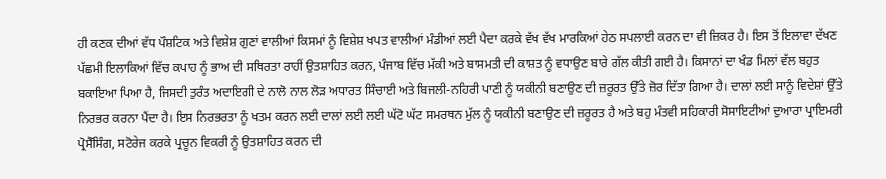ਹੀ ਕਣਕ ਦੀਆਂ ਵੱਧ ਪੌਸ਼ਟਿਕ ਅਤੇ ਵਿਸ਼ੇਸ਼ ਗੁਣਾਂ ਵਾਲੀਆਂ ਕਿਸਮਾਂ ਨੂੰ ਵਿਸ਼ੇਸ਼ ਖਪਤ ਵਾਲੀਆਂ ਮੰਡੀਆਂ ਲਈ ਪੈਦਾ ਕਰਕੇ ਵੱਖ ਵੱਖ ਮਾਰਕਿਆਂ ਹੇਠ ਸਪਲਾਈ ਕਰਨ ਦਾ ਵੀ ਜ਼ਿਕਰ ਹੈ। ਇਸ ਤੋਂ ਇਲਾਵਾ ਦੱਖਣ ਪੱਛਮੀ ਇਲਾਕਿਆਂ ਵਿੱਚ ਕਪਾਹ ਨੂੰ ਭਾਅ ਦੀ ਸਥਿਰਤਾ ਰਾਹੀਂ ਉਤਸ਼ਾਹਿਤ ਕਰਨ, ਪੰਜਾਬ ਵਿੱਚ ਮੱਕੀ ਅਤੇ ਬਾਸਮਤੀ ਦੀ ਕਾਸ਼ਤ ਨੂੰ ਵਧਾਉਣ ਬਾਰੇ ਗੱਲ ਕੀਤੀ ਗਈ ਹੈ। ਕਿਸਾਨਾਂ ਦਾ ਖੰਡ ਮਿਲਾਂ ਵੱਲ ਬਹੁਤ ਬਕਾਇਆ ਪਿਆ ਹੈ, ਜਿਸਦੀ ਤੁਰੰਤ ਅਦਾਇਗੀ ਦੇ ਨਾਲੋ ਨਾਲ ਲੋੜ ਅਧਾਰਤ ਸਿੰਚਾਈ ਅਤੇ ਬਿਜਲੀ-ਨਹਿਰੀ ਪਾਣੀ ਨੂੰ ਯਕੀਨੀ ਬਣਾਉਣ ਦੀ ਜ਼ਰੂਰਤ ਉੱਤੇ ਜ਼ੋਰ ਦਿੱਤਾ ਗਿਆ ਹੈ। ਦਾਲਾਂ ਲਈ ਸਾਨੂੰ ਵਿਦੇਸ਼ਾਂ ਉੱਤੇ ਨਿਰਭਰ ਕਰਨਾ ਪੈਂਦਾ ਹੈ। ਇਸ ਨਿਰਭਰਤਾ ਨੂੰ ਖਤਮ ਕਰਨ ਲਈ ਦਾਲਾਂ ਲਈ ਲਈ ਘੱਟੋ ਘੱਟ ਸਮਰਥਨ ਮੁੱਲ ਨੂੰ ਯਕੀਨੀ ਬਣਾਉਣ ਦੀ ਜ਼ਰੂਰਤ ਹੈ ਅਤੇ ਬਹੁ ਮੰਤਵੀ ਸਹਿਕਾਰੀ ਸੋਸਾਇਟੀਆਂ ਦੁਆਰਾ ਪ੍ਰਾਇਮਰੀ ਪ੍ਰੋਸੈੱਸਿੰਗ, ਸਟੋਰੇਜ ਕਰਕੇ ਪ੍ਰਚੂਨ ਵਿਕਰੀ ਨੂੰ ਉਤਸ਼ਾਹਿਤ ਕਰਨ ਦੀ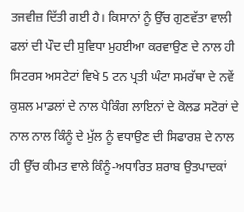ਤਜਵੀਜ਼ ਦਿੱਤੀ ਗਈ ਹੈ। ਕਿਸਾਨਾਂ ਨੂੰ ਉੱਚ ਗੁਣਵੱਤਾ ਵਾਲੀ ਫਲਾਂ ਦੀ ਪੌਦ ਦੀ ਸੁਵਿਧਾ ਮੁਹਈਆ ਕਰਵਾਉਣ ਦੇ ਨਾਲ ਹੀ ਸਿਟਰਸ ਅਸਟੇਟਾਂ ਵਿਖੇ 5 ਟਨ ਪ੍ਰਤੀ ਘੰਟਾ ਸਮਰੱਥਾ ਦੇ ਨਵੇਂ ਕੁਸ਼ਲ ਮਾਡਲਾਂ ਦੇ ਨਾਲ ਪੈਕਿੰਗ ਲਾਇਨਾਂ ਦੇ ਕੋਲਡ ਸਟੋਰਾਂ ਦੇ ਨਾਲ ਨਾਲ ਕਿੰਨੂੰ ਦੇ ਮੁੱਲ ਨੂੰ ਵਧਾਉਣ ਦੀ ਸਿਫਾਰਸ਼ ਦੇ ਨਾਲ ਹੀ ਉੱਚ ਕੀਮਤ ਵਾਲੇ ਕਿੰਨੂੰ-ਅਧਾਰਿਤ ਸ਼ਰਾਬ ਉਤਪਾਦਕਾਂ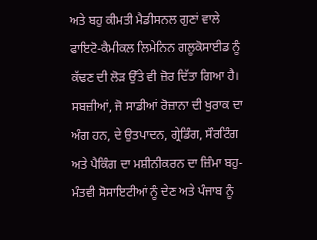ਅਤੇ ਬਹੁ ਕੀਮਤੀ ਮੈਡੀਸਨਲ ਗੁਣਾਂ ਵਾਲੇ ਫਾਇਟੋ-ਕੈਮੀਕਲ ਲਿਮੇਨਿਨ ਗਲੂਕੋਸਾਈਡ ਨੂੰ ਕੱਢਣ ਦੀ ਲੋੜ ਉੱਤੇ ਵੀ ਜ਼ੋਰ ਦਿੱਤਾ ਗਿਆ ਹੈ। ਸਬਜ਼ੀਆਂ, ਜੋ ਸਾਡੀਆਂ ਰੋਜ਼ਾਨਾ ਦੀ ਖੁਰਾਕ ਦਾ ਅੰਗ ਹਨ, ਦੇ ਉਤਪਾਦਨ, ਗ੍ਰੇਡਿੰਗ, ਸੌਰਟਿੰਗ ਅਤੇ ਪੈਕਿੰਗ ਦਾ ਮਸ਼ੀਨੀਕਰਨ ਦਾ ਜ਼ਿੰਮਾ ਬਹੁ-ਮੰਤਵੀ ਸੋਸਾਇਟੀਆਂ ਨੂੰ ਦੇਣ ਅਤੇ ਪੰਜਾਬ ਨੂੰ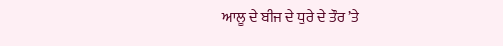ਆਲੂ ਦੇ ਬੀਜ ਦੇ ਧੁਰੇ ਦੇ ਤੌਰ ’ਤੇ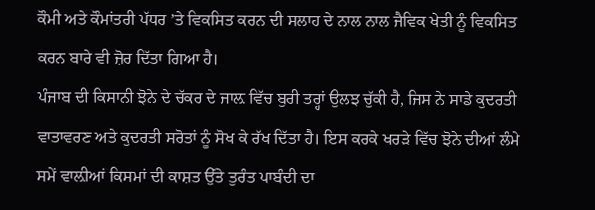ਕੌਮੀ ਅਤੇ ਕੌਮਾਂਤਰੀ ਪੱਧਰ ’ਤੇ ਵਿਕਸਿਤ ਕਰਨ ਦੀ ਸਲਾਹ ਦੇ ਨਾਲ ਨਾਲ ਜੈਵਿਕ ਖੇਤੀ ਨੂੰ ਵਿਕਸਿਤ ਕਰਨ ਬਾਰੇ ਵੀ ਜ਼ੋਰ ਦਿੱਤਾ ਗਿਆ ਹੈ।
ਪੰਜਾਬ ਦੀ ਕਿਸਾਨੀ ਝੋਨੇ ਦੇ ਚੱਕਰ ਦੇ ਜਾਲ਼ ਵਿੱਚ ਬੁਰੀ ਤਰ੍ਹਾਂ ਉਲਝ ਚੁੱਕੀ ਹੈ, ਜਿਸ ਨੇ ਸਾਡੇ ਕੁਦਰਤੀ ਵਾਤਾਵਰਣ ਅਤੇ ਕੁਦਰਤੀ ਸਰੋਤਾਂ ਨੂੰ ਸੋਖ ਕੇ ਰੱਖ ਦਿੱਤਾ ਹੈ। ਇਸ ਕਰਕੇ ਖਰੜੇ ਵਿੱਚ ਝੋਨੇ ਦੀਆਂ ਲੰਮੇ ਸਮੇਂ ਵਾਲ਼ੀਆਂ ਕਿਸਮਾਂ ਦੀ ਕਾਸ਼ਤ ਉੱਤੇ ਤੁਰੰਤ ਪਾਬੰਦੀ ਦਾ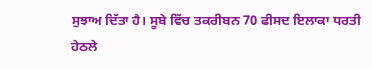ਸੁਝਾਅ ਦਿੱਤਾ ਹੈ। ਸੂਬੇ ਵਿੱਚ ਤਕਰੀਬਨ 70 ਫੀਸਦ ਇਲਾਕਾ ਧਰਤੀ ਹੇਠਲੇ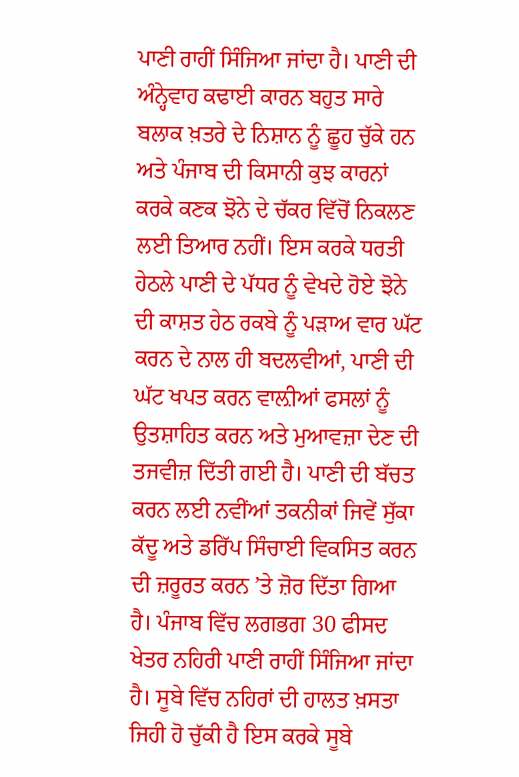ਪਾਣੀ ਰਾਹੀਂ ਸਿੰਜਿਆ ਜਾਂਦਾ ਹੈ। ਪਾਣੀ ਦੀ ਅੰਨ੍ਹੇਵਾਹ ਕਢਾਈ ਕਾਰਨ ਬਹੁਤ ਸਾਰੇ ਬਲਾਕ ਖ਼ਤਰੇ ਦੇ ਨਿਸ਼ਾਨ ਨੂੰ ਛੂਹ ਚੁੱਕੇ ਹਨ ਅਤੇ ਪੰਜਾਬ ਦੀ ਕਿਸਾਨੀ ਕੁਝ ਕਾਰਨਾਂ ਕਰਕੇ ਕਣਕ ਝੋਨੇ ਦੇ ਚੱਕਰ ਵਿੱਚੋਂ ਨਿਕਲਣ ਲਈ ਤਿਆਰ ਨਹੀਂ। ਇਸ ਕਰਕੇ ਧਰਤੀ ਹੇਠਲੇ ਪਾਣੀ ਦੇ ਪੱਧਰ ਨੂੰ ਵੇਖਦੇ ਹੋਏ ਝੋਨੇ ਦੀ ਕਾਸ਼ਤ ਹੇਠ ਰਕਬੇ ਨੂੰ ਪੜਾਅ ਵਾਰ ਘੱਟ ਕਰਨ ਦੇ ਨਾਲ ਹੀ ਬਦਲਵੀਆਂ, ਪਾਣੀ ਦੀ ਘੱਟ ਖਪਤ ਕਰਨ ਵਾਲ਼ੀਆਂ ਫਸਲਾਂ ਨੂੰ ਉਤਸ਼ਾਹਿਤ ਕਰਨ ਅਤੇ ਮੁਆਵਜ਼ਾ ਦੇਣ ਦੀ ਤਜਵੀਜ਼ ਦਿੱਤੀ ਗਈ ਹੈ। ਪਾਣੀ ਦੀ ਬੱਚਤ ਕਰਨ ਲਈ ਨਵੀਂਆਂ ਤਕਨੀਕਾਂ ਜਿਵੇਂ ਸੁੱਕਾ ਕੱਦੂ ਅਤੇ ਡਰਿੱਪ ਸਿੰਚਾਈ ਵਿਕਸਿਤ ਕਰਨ ਦੀ ਜ਼ਰੂਰਤ ਕਰਨ ’ਤੇ ਜ਼ੋਰ ਦਿੱਤਾ ਗਿਆ ਹੈ। ਪੰਜਾਬ ਵਿੱਚ ਲਗਭਗ 30 ਫੀਸਦ ਖੇਤਰ ਨਹਿਰੀ ਪਾਣੀ ਰਾਹੀਂ ਸਿੰਜਿਆ ਜਾਂਦਾ ਹੈ। ਸੂਬੇ ਵਿੱਚ ਨਹਿਰਾਂ ਦੀ ਹਾਲਤ ਖ਼ਸਤਾ ਜਿਹੀ ਹੋ ਚੁੱਕੀ ਹੈ ਇਸ ਕਰਕੇ ਸੂਬੇ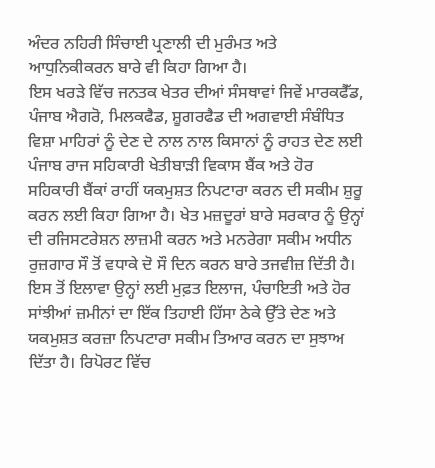ਅੰਦਰ ਨਹਿਰੀ ਸਿੰਚਾਈ ਪ੍ਰਣਾਲੀ ਦੀ ਮੁਰੰਮਤ ਅਤੇ ਆਧੁਨਿਕੀਕਰਨ ਬਾਰੇ ਵੀ ਕਿਹਾ ਗਿਆ ਹੈ।
ਇਸ ਖਰੜੇ ਵਿੱਚ ਜਨਤਕ ਖੇਤਰ ਦੀਆਂ ਸੰਸਥਾਵਾਂ ਜਿਵੇਂ ਮਾਰਕਫੈੱਡ, ਪੰਜਾਬ ਐਗਰੋ, ਮਿਲਕਫੈਡ, ਸ਼ੂਗਰਫੈਡ ਦੀ ਅਗਵਾਈ ਸੰਬੰਧਿਤ ਵਿਸ਼ਾ ਮਾਹਿਰਾਂ ਨੂੰ ਦੇਣ ਦੇ ਨਾਲ ਨਾਲ ਕਿਸਾਨਾਂ ਨੂੰ ਰਾਹਤ ਦੇਣ ਲਈ ਪੰਜਾਬ ਰਾਜ ਸਹਿਕਾਰੀ ਖੇਤੀਬਾੜੀ ਵਿਕਾਸ ਬੈਂਕ ਅਤੇ ਹੋਰ ਸਹਿਕਾਰੀ ਬੈਂਕਾਂ ਰਾਹੀਂ ਯਕਮੁਸ਼ਤ ਨਿਪਟਾਰਾ ਕਰਨ ਦੀ ਸਕੀਮ ਸ਼ੁਰੂ ਕਰਨ ਲਈ ਕਿਹਾ ਗਿਆ ਹੈ। ਖੇਤ ਮਜ਼ਦੂਰਾਂ ਬਾਰੇ ਸਰਕਾਰ ਨੂੰ ਉਨ੍ਹਾਂ ਦੀ ਰਜਿਸਟਰੇਸ਼ਨ ਲਾਜ਼ਮੀ ਕਰਨ ਅਤੇ ਮਨਰੇਗਾ ਸਕੀਮ ਅਧੀਨ ਰੁਜ਼ਗਾਰ ਸੌ ਤੋਂ ਵਧਾਕੇ ਦੋ ਸੌ ਦਿਨ ਕਰਨ ਬਾਰੇ ਤਜਵੀਜ਼ ਦਿੱਤੀ ਹੈ। ਇਸ ਤੋਂ ਇਲਾਵਾ ਉਨ੍ਹਾਂ ਲਈ ਮੁਫ਼ਤ ਇਲਾਜ, ਪੰਚਾਇਤੀ ਅਤੇ ਹੋਰ ਸਾਂਝੀਆਂ ਜ਼ਮੀਨਾਂ ਦਾ ਇੱਕ ਤਿਹਾਈ ਹਿੱਸਾ ਠੇਕੇ ਉੱਤੇ ਦੇਣ ਅਤੇ ਯਕਮੁਸ਼ਤ ਕਰਜ਼ਾ ਨਿਪਟਾਰਾ ਸਕੀਮ ਤਿਆਰ ਕਰਨ ਦਾ ਸੁਝਾਅ ਦਿੱਤਾ ਹੈ। ਰਿਪੋਰਟ ਵਿੱਚ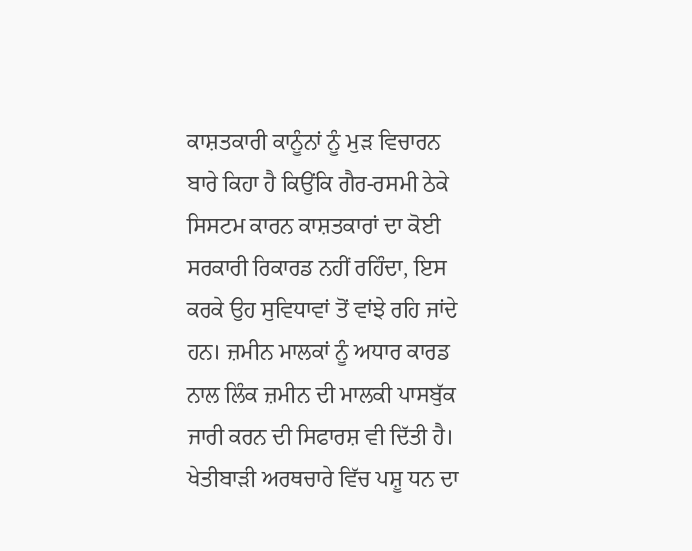ਕਾਸ਼ਤਕਾਰੀ ਕਾਨੂੰਨਾਂ ਨੂੰ ਮੁੜ ਵਿਚਾਰਨ ਬਾਰੇ ਕਿਹਾ ਹੈ ਕਿਉਂਕਿ ਗੈਰ-ਰਸਮੀ ਠੇਕੇ ਸਿਸਟਮ ਕਾਰਨ ਕਾਸ਼ਤਕਾਰਾਂ ਦਾ ਕੋਈ ਸਰਕਾਰੀ ਰਿਕਾਰਡ ਨਹੀਂ ਰਹਿੰਦਾ, ਇਸ ਕਰਕੇ ਉਹ ਸੁਵਿਧਾਵਾਂ ਤੋਂ ਵਾਂਝੇ ਰਹਿ ਜਾਂਦੇ ਹਨ। ਜ਼ਮੀਨ ਮਾਲਕਾਂ ਨੂੰ ਅਧਾਰ ਕਾਰਡ ਨਾਲ ਲਿੰਕ ਜ਼ਮੀਨ ਦੀ ਮਾਲਕੀ ਪਾਸਬੁੱਕ ਜਾਰੀ ਕਰਨ ਦੀ ਸਿਫਾਰਸ਼ ਵੀ ਦਿੱਤੀ ਹੈ। ਖੇਤੀਬਾੜੀ ਅਰਥਚਾਰੇ ਵਿੱਚ ਪਸ਼ੂ ਧਨ ਦਾ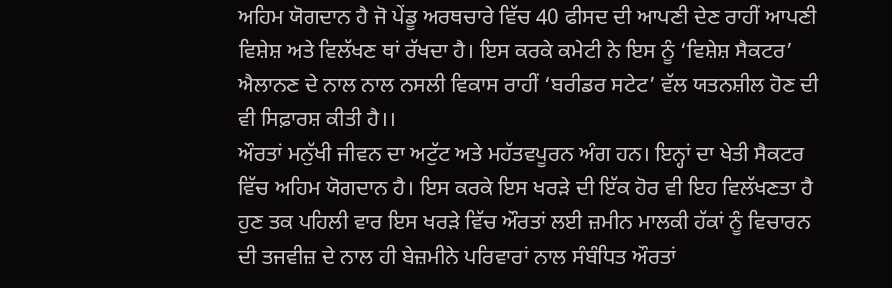ਅਹਿਮ ਯੋਗਦਾਨ ਹੈ ਜੋ ਪੇਂਡੂ ਅਰਥਚਾਰੇ ਵਿੱਚ 40 ਫੀਸਦ ਦੀ ਆਪਣੀ ਦੇਣ ਰਾਹੀਂ ਆਪਣੀ ਵਿਸ਼ੇਸ਼ ਅਤੇ ਵਿਲੱਖਣ ਥਾਂ ਰੱਖਦਾ ਹੈ। ਇਸ ਕਰਕੇ ਕਮੇਟੀ ਨੇ ਇਸ ਨੂੰ ‘ਵਿਸ਼ੇਸ਼ ਸੈਕਟਰ’ ਐਲਾਨਣ ਦੇ ਨਾਲ ਨਾਲ ਨਸਲੀ ਵਿਕਾਸ ਰਾਹੀਂ ‘ਬਰੀਡਰ ਸਟੇਟ’ ਵੱਲ ਯਤਨਸ਼ੀਲ ਹੋਣ ਦੀ ਵੀ ਸਿਫ਼ਾਰਸ਼ ਕੀਤੀ ਹੈ।।
ਔਰਤਾਂ ਮਨੁੱਖੀ ਜੀਵਨ ਦਾ ਅਟੁੱਟ ਅਤੇ ਮਹੱਤਵਪੂਰਨ ਅੰਗ ਹਨ। ਇਨ੍ਹਾਂ ਦਾ ਖੇਤੀ ਸੈਕਟਰ ਵਿੱਚ ਅਹਿਮ ਯੋਗਦਾਨ ਹੈ। ਇਸ ਕਰਕੇ ਇਸ ਖਰੜੇ ਦੀ ਇੱਕ ਹੋਰ ਵੀ ਇਹ ਵਿਲੱਖਣਤਾ ਹੈ ਹੁਣ ਤਕ ਪਹਿਲੀ ਵਾਰ ਇਸ ਖਰੜੇ ਵਿੱਚ ਔਰਤਾਂ ਲਈ ਜ਼ਮੀਨ ਮਾਲਕੀ ਹੱਕਾਂ ਨੂੰ ਵਿਚਾਰਨ ਦੀ ਤਜਵੀਜ਼ ਦੇ ਨਾਲ ਹੀ ਬੇਜ਼ਮੀਨੇ ਪਰਿਵਾਰਾਂ ਨਾਲ ਸੰਬੰਧਿਤ ਔਰਤਾਂ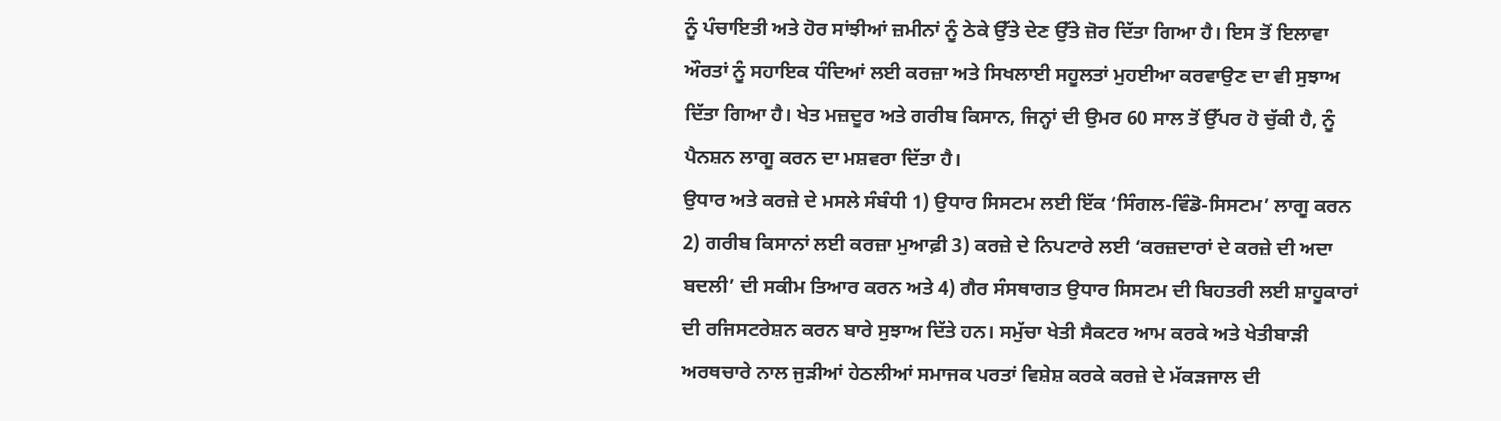ਨੂੰ ਪੰਚਾਇਤੀ ਅਤੇ ਹੋਰ ਸਾਂਝੀਆਂ ਜ਼ਮੀਨਾਂ ਨੂੰ ਠੇਕੇ ਉੱਤੇ ਦੇਣ ਉੱਤੇ ਜ਼ੋਰ ਦਿੱਤਾ ਗਿਆ ਹੈ। ਇਸ ਤੋਂ ਇਲਾਵਾ ਔਰਤਾਂ ਨੂੰ ਸਹਾਇਕ ਧੰਦਿਆਂ ਲਈ ਕਰਜ਼ਾ ਅਤੇ ਸਿਖਲਾਈ ਸਹੂਲਤਾਂ ਮੁਹਈਆ ਕਰਵਾਉਣ ਦਾ ਵੀ ਸੁਝਾਅ ਦਿੱਤਾ ਗਿਆ ਹੈ। ਖੇਤ ਮਜ਼ਦੂਰ ਅਤੇ ਗਰੀਬ ਕਿਸਾਨ, ਜਿਨ੍ਹਾਂ ਦੀ ਉਮਰ 60 ਸਾਲ ਤੋਂ ਉੱਪਰ ਹੋ ਚੁੱਕੀ ਹੈ, ਨੂੰ ਪੈਨਸ਼ਨ ਲਾਗੂ ਕਰਨ ਦਾ ਮਸ਼ਵਰਾ ਦਿੱਤਾ ਹੈ।
ਉਧਾਰ ਅਤੇ ਕਰਜ਼ੇ ਦੇ ਮਸਲੇ ਸੰਬੰਧੀ 1) ਉਧਾਰ ਸਿਸਟਮ ਲਈ ਇੱਕ ‘ਸਿੰਗਲ-ਵਿੰਡੋ-ਸਿਸਟਮ’ ਲਾਗੂ ਕਰਨ 2) ਗਰੀਬ ਕਿਸਾਨਾਂ ਲਈ ਕਰਜ਼ਾ ਮੁਆਫ਼ੀ 3) ਕਰਜ਼ੇ ਦੇ ਨਿਪਟਾਰੇ ਲਈ ‘ਕਰਜ਼ਦਾਰਾਂ ਦੇ ਕਰਜ਼ੇ ਦੀ ਅਦਾ ਬਦਲੀ’ ਦੀ ਸਕੀਮ ਤਿਆਰ ਕਰਨ ਅਤੇ 4) ਗੈਰ ਸੰਸਥਾਗਤ ਉਧਾਰ ਸਿਸਟਮ ਦੀ ਬਿਹਤਰੀ ਲਈ ਸ਼ਾਹੂਕਾਰਾਂ ਦੀ ਰਜਿਸਟਰੇਸ਼ਨ ਕਰਨ ਬਾਰੇ ਸੁਝਾਅ ਦਿੱਤੇ ਹਨ। ਸਮੁੱਚਾ ਖੇਤੀ ਸੈਕਟਰ ਆਮ ਕਰਕੇ ਅਤੇ ਖੇਤੀਬਾੜੀ ਅਰਥਚਾਰੇ ਨਾਲ ਜੁੜੀਆਂ ਹੇਠਲੀਆਂ ਸਮਾਜਕ ਪਰਤਾਂ ਵਿਸ਼ੇਸ਼ ਕਰਕੇ ਕਰਜ਼ੇ ਦੇ ਮੱਕੜਜਾਲ ਦੀ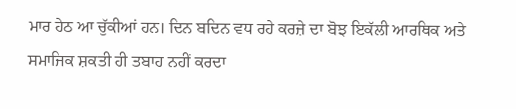ਮਾਰ ਹੇਠ ਆ ਚੁੱਕੀਆਂ ਹਨ। ਦਿਨ ਬਦਿਨ ਵਧ ਰਹੇ ਕਰਜ਼ੇ ਦਾ ਬੋਝ ਇਕੱਲੀ ਆਰਥਿਕ ਅਤੇ ਸਮਾਜਿਕ ਸ਼ਕਤੀ ਹੀ ਤਬਾਹ ਨਹੀਂ ਕਰਦਾ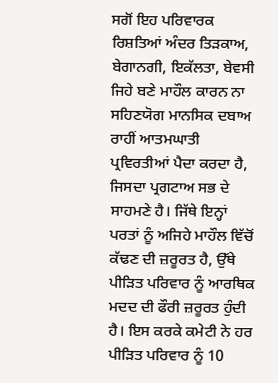ਸਗੋਂ ਇਹ ਪਰਿਵਾਰਕ ਰਿਸ਼ਤਿਆਂ ਅੰਦਰ ਤਿੜਕਾਅ, ਬੇਗਾਨਗੀ, ਇਕੱਲਤਾ, ਬੇਵਸੀ ਜਿਹੇ ਬਣੇ ਮਾਹੌਲ ਕਾਰਨ ਨਾ ਸਹਿਣਯੋਗ ਮਾਨਸਿਕ ਦਬਾਅ ਰਾਹੀਂ ਆਤਮਘਾਤੀ ਪ੍ਰਵਿਰਤੀਆਂ ਪੈਦਾ ਕਰਦਾ ਹੈ, ਜਿਸਦਾ ਪ੍ਰਗਟਾਅ ਸਭ ਦੇ ਸਾਹਮਣੇ ਹੈ। ਜਿੱਥੇ ਇਨ੍ਹਾਂ ਪਰਤਾਂ ਨੂੰ ਅਜਿਹੇ ਮਾਹੌਲ ਵਿੱਚੋਂ ਕੱਢਣ ਦੀ ਜ਼ਰੂਰਤ ਹੈ, ਉੱਥੇ ਪੀੜਿਤ ਪਰਿਵਾਰ ਨੂੰ ਆਰਥਿਕ ਮਦਦ ਦੀ ਫੌਰੀ ਜ਼ਰੂਰਤ ਹੁੰਦੀ ਹੈ। ਇਸ ਕਰਕੇ ਕਮੇਟੀ ਨੇ ਹਰ ਪੀੜਿਤ ਪਰਿਵਾਰ ਨੂੰ 10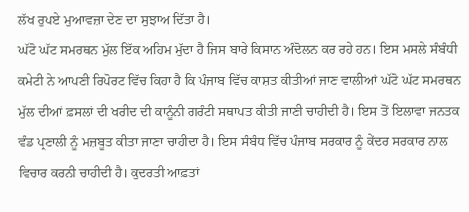ਲੱਖ ਰੁਪਏ ਮੁਆਵਜ਼ਾ ਦੇਣ ਦਾ ਸੁਝਾਅ ਦਿੱਤਾ ਹੈ।
ਘੱਟੋ ਘੱਟ ਸਮਰਥਨ ਮੁੱਲ ਇੱਕ ਅਹਿਮ ਮੁੱਦਾ ਹੈ ਜਿਸ ਬਾਰੇ ਕਿਸਾਨ ਅੰਦੋਲਨ ਕਰ ਰਹੇ ਹਨ। ਇਸ ਮਸਲੇ ਸੰਬੰਧੀ ਕਮੇਟੀ ਨੇ ਆਪਣੀ ਰਿਪੋਰਟ ਵਿੱਚ ਕਿਹਾ ਹੈ ਕਿ ਪੰਜਾਬ ਵਿੱਚ ਕਾਸ਼ਤ ਕੀਤੀਆਂ ਜਾਣ ਵਾਲੀਆਂ ਘੱਟੋ ਘੱਟ ਸਮਰਥਨ ਮੁੱਲ ਦੀਆਂ ਫ਼ਸਲਾਂ ਦੀ ਖਰੀਦ ਦੀ ਕਾਨੂੰਨੀ ਗਰੰਟੀ ਸਥਾਪਤ ਕੀਤੀ ਜਾਣੀ ਚਾਹੀਦੀ ਹੈ। ਇਸ ਤੋਂ ਇਲਾਵਾ ਜਨਤਕ ਵੰਡ ਪ੍ਰਣਾਲੀ ਨੂੰ ਮਜ਼ਬੂਤ ਕੀਤਾ ਜਾਣਾ ਚਾਹੀਦਾ ਹੈ। ਇਸ ਸੰਬੰਧ ਵਿੱਚ ਪੰਜਾਬ ਸਰਕਾਰ ਨੂੰ ਕੇਂਦਰ ਸਰਕਾਰ ਨਾਲ ਵਿਚਾਰ ਕਰਨੀ ਚਾਹੀਦੀ ਹੈ। ਕੁਦਰਤੀ ਆਫ਼ਤਾਂ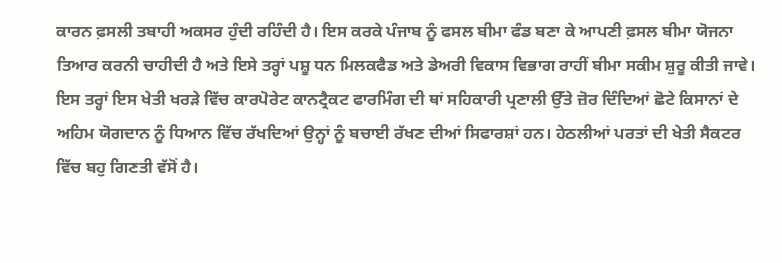ਕਾਰਨ ਫ਼ਸਲੀ ਤਬਾਹੀ ਅਕਸਰ ਹੁੰਦੀ ਰਹਿੰਦੀ ਹੈ। ਇਸ ਕਰਕੇ ਪੰਜਾਬ ਨੂੰ ਫਸਲ ਬੀਮਾ ਫੰਡ ਬਣਾ ਕੇ ਆਪਣੀ ਫ਼ਸਲ ਬੀਮਾ ਯੋਜਨਾ ਤਿਆਰ ਕਰਨੀ ਚਾਹੀਦੀ ਹੈ ਅਤੇ ਇਸੇ ਤਰ੍ਹਾਂ ਪਸ਼ੂ ਧਨ ਮਿਲਕਫੈਡ ਅਤੇ ਡੇਅਰੀ ਵਿਕਾਸ ਵਿਭਾਗ ਰਾਹੀਂ ਬੀਮਾ ਸਕੀਮ ਸ਼ੁਰੂ ਕੀਤੀ ਜਾਵੇ। ਇਸ ਤਰ੍ਹਾਂ ਇਸ ਖੇਤੀ ਖਰੜੇ ਵਿੱਚ ਕਾਰਪੋਰੇਟ ਕਾਨਟ੍ਰੈਕਟ ਫਾਰਮਿੰਗ ਦੀ ਥਾਂ ਸਹਿਕਾਰੀ ਪ੍ਰਣਾਲੀ ਉੱਤੇ ਜ਼ੋਰ ਦਿੰਦਿਆਂ ਛੋਟੇ ਕਿਸਾਨਾਂ ਦੇ ਅਹਿਮ ਯੋਗਦਾਨ ਨੂੰ ਧਿਆਨ ਵਿੱਚ ਰੱਖਦਿਆਂ ਉਨ੍ਹਾਂ ਨੂੰ ਬਚਾਈ ਰੱਖਣ ਦੀਆਂ ਸਿਫਾਰਸ਼ਾਂ ਹਨ। ਹੇਠਲੀਆਂ ਪਰਤਾਂ ਦੀ ਖੇਤੀ ਸੈਕਟਰ ਵਿੱਚ ਬਹੁ ਗਿਣਤੀ ਵੱਸੋਂ ਹੈ।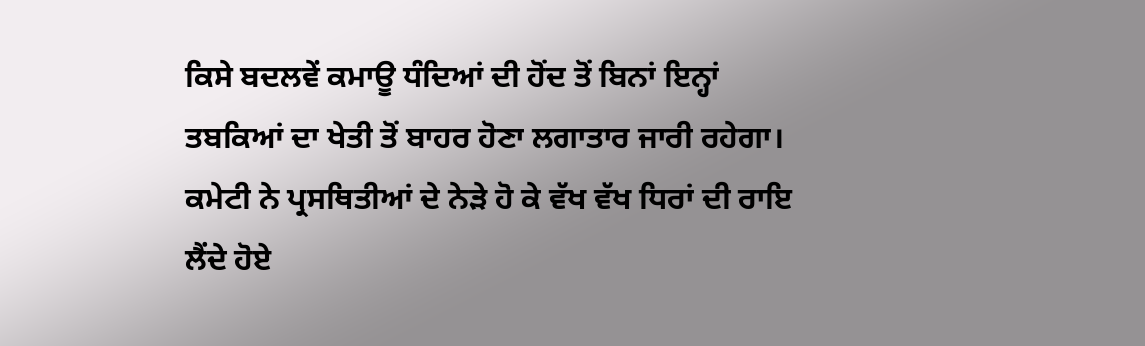ਕਿਸੇ ਬਦਲਵੇਂ ਕਮਾਊ ਧੰਦਿਆਂ ਦੀ ਹੋਂਦ ਤੋਂ ਬਿਨਾਂ ਇਨ੍ਹਾਂ ਤਬਕਿਆਂ ਦਾ ਖੇਤੀ ਤੋਂ ਬਾਹਰ ਹੋਣਾ ਲਗਾਤਾਰ ਜਾਰੀ ਰਹੇਗਾ।
ਕਮੇਟੀ ਨੇ ਪ੍ਰਸਥਿਤੀਆਂ ਦੇ ਨੇੜੇ ਹੋ ਕੇ ਵੱਖ ਵੱਖ ਧਿਰਾਂ ਦੀ ਰਾਇ ਲੈਂਦੇ ਹੋਏ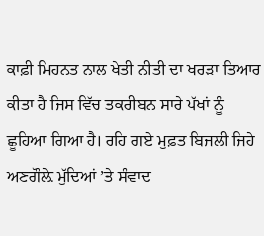ਕਾਫ਼ੀ ਮਿਹਨਤ ਨਾਲ ਖੇਤੀ ਨੀਤੀ ਦਾ ਖਰੜਾ ਤਿਆਰ ਕੀਤਾ ਹੈ ਜਿਸ ਵਿੱਚ ਤਕਰੀਬਨ ਸਾਰੇ ਪੱਖਾਂ ਨੂੰ ਛੂਹਿਆ ਗਿਆ ਹੈ। ਰਹਿ ਗਏ ਮੁਫ਼ਤ ਬਿਜਲੀ ਜਿਹੇ ਅਣਗੌਲ਼ੇ ਮੁੱਦਿਆਂ ’ਤੇ ਸੰਵਾਦ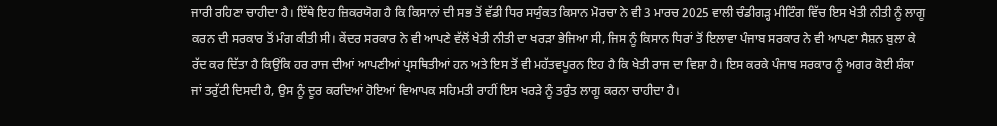ਜਾਰੀ ਰਹਿਣਾ ਚਾਹੀਦਾ ਹੈ। ਇੱਥੇ ਇਹ ਜ਼ਿਕਰਯੋਗ ਹੈ ਕਿ ਕਿਸਾਨਾਂ ਦੀ ਸਭ ਤੋਂ ਵੱਡੀ ਧਿਰ ਸਯੁੰਕਤ ਕਿਸਾਨ ਮੋਰਚਾ ਨੇ ਵੀ 3 ਮਾਰਚ 2025 ਵਾਲੀ ਚੰਡੀਗੜ੍ਹ ਮੀਟਿੰਗ ਵਿੱਚ ਇਸ ਖੇਤੀ ਨੀਤੀ ਨੂੰ ਲਾਗੂ ਕਰਨ ਦੀ ਸਰਕਾਰ ਤੋਂ ਮੰਗ ਕੀਤੀ ਸੀ। ਕੇਂਦਰ ਸਰਕਾਰ ਨੇ ਵੀ ਆਪਣੇ ਵੱਲੋਂ ਖੇਤੀ ਨੀਤੀ ਦਾ ਖਰੜਾ ਭੇਜਿਆ ਸੀ, ਜਿਸ ਨੂੰ ਕਿਸਾਨ ਧਿਰਾਂ ਤੋਂ ਇਲਾਵਾ ਪੰਜਾਬ ਸਰਕਾਰ ਨੇ ਵੀ ਆਪਣਾ ਸੈਸ਼ਨ ਬੁਲਾ ਕੇ ਰੱਦ ਕਰ ਦਿੱਤਾ ਹੈ ਕਿਉਂਕਿ ਹਰ ਰਾਜ ਦੀਆਂ ਆਪਣੀਆਂ ਪ੍ਰਸਥਿਤੀਆਂ ਹਨ ਅਤੇ ਇਸ ਤੋਂ ਵੀ ਮਹੱਤਵਪੂਰਨ ਇਹ ਹੈ ਕਿ ਖੇਤੀ ਰਾਜ ਦਾ ਵਿਸ਼ਾ ਹੈ। ਇਸ ਕਰਕੇ ਪੰਜਾਬ ਸਰਕਾਰ ਨੂੰ ਅਗਰ ਕੋਈ ਸ਼ੰਕਾ ਜਾਂ ਤਰੁੱਟੀ ਦਿਸਦੀ ਹੈ, ਉਸ ਨੂੰ ਦੂਰ ਕਰਦਿਆਂ ਹੋਇਆਂ ਵਿਆਪਕ ਸਹਿਮਤੀ ਰਾਹੀਂ ਇਸ ਖਰੜੇ ਨੂੰ ਤਰੁੰਤ ਲਾਗੂ ਕਰਨਾ ਚਾਹੀਦਾ ਹੈ।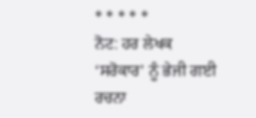* * * * *
ਨੋਟ: ਹਰ ਲੇਖਕ ‘ਸਰੋਕਾਰ’ ਨੂੰ ਭੇਜੀ ਗਈ ਰਚਨਾ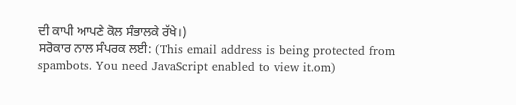ਦੀ ਕਾਪੀ ਆਪਣੇ ਕੋਲ ਸੰਭਾਲਕੇ ਰੱਖੇ।)
ਸਰੋਕਾਰ ਨਾਲ ਸੰਪਰਕ ਲਈ: (This email address is being protected from spambots. You need JavaScript enabled to view it.om)